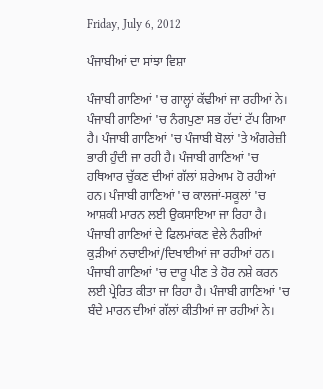Friday, July 6, 2012

ਪੰਜਾਬੀਆਂ ਦਾ ਸਾਂਝਾ ਵਿਸ਼ਾ

ਪੰਜਾਬੀ ਗਾਣਿਆਂ 'ਚ ਗਾਲ੍ਹਾਂ ਕੱਢੀਆਂ ਜਾ ਰਹੀਆਂ ਨੇ। ਪੰਜਾਬੀ ਗਾਣਿਆਂ 'ਚ ਨੰਗਪੁਣਾ ਸਭ ਹੱਦਾਂ ਟੱਪ ਗਿਆ ਹੈ। ਪੰਜਾਬੀ ਗਾਣਿਆਂ 'ਚ ਪੰਜਾਬੀ ਬੋਲਾਂ 'ਤੇ ਅੰਗਰੇਜ਼ੀ ਭਾਰੀ ਹੁੰਦੀ ਜਾ ਰਹੀ ਹੈ। ਪੰਜਾਬੀ ਗਾਣਿਆਂ 'ਚ ਹਥਿਆਰ ਚੁੱਕਣ ਦੀਆਂ ਗੱਲਾਂ ਸ਼ਰੇਆਮ ਹੋ ਰਹੀਆਂ ਹਨ। ਪੰਜਾਬੀ ਗਾਣਿਆਂ 'ਚ ਕਾਲਜਾਂ-ਸਕੂਲਾਂ 'ਚ ਆਸ਼ਕੀ ਮਾਰਨ ਲਈ ਉਕਸਾਇਆ ਜਾ ਰਿਹਾ ਹੈ। ਪੰਜਾਬੀ ਗਾਣਿਆਂ ਦੇ ਫਿਲਮਾਂਕਣ ਵੇਲੇ ਨੰਗੀਆਂ ਕੁੜੀਆਂ ਨਚਾਈਆਂ/ਦਿਖਾਈਆਂ ਜਾ ਰਹੀਆਂ ਹਨ। ਪੰਜਾਬੀ ਗਾਣਿਆਂ 'ਚ ਦਾਰੂ ਪੀਣ ਤੇ ਹੋਰ ਨਸ਼ੇ ਕਰਨ ਲਈ ਪ੍ਰੇਰਿਤ ਕੀਤਾ ਜਾ ਰਿਹਾ ਹੈ। ਪੰਜਾਬੀ ਗਾਣਿਆਂ 'ਚ ਬੰਦੇ ਮਾਰਨ ਦੀਆਂ ਗੱਲਾਂ ਕੀਤੀਆਂ ਜਾ ਰਹੀਆਂ ਨੇ।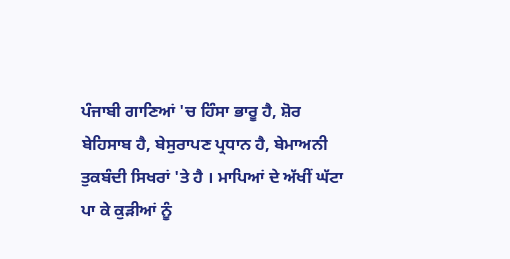ਪੰਜਾਬੀ ਗਾਣਿਆਂ 'ਚ ਹਿੰਸਾ ਭਾਰੂ ਹੈ, ਸ਼ੋਰ ਬੇਹਿਸਾਬ ਹੈ, ਬੇਸੁਰਾਪਣ ਪ੍ਰਧਾਨ ਹੈ, ਬੇਮਾਅਨੀ ਤੁਕਬੰਦੀ ਸਿਖਰਾਂ 'ਤੇ ਹੈ । ਮਾਪਿਆਂ ਦੇ ਅੱਖੀਂ ਘੱਟਾ ਪਾ ਕੇ ਕੁੜੀਆਂ ਨੂੰ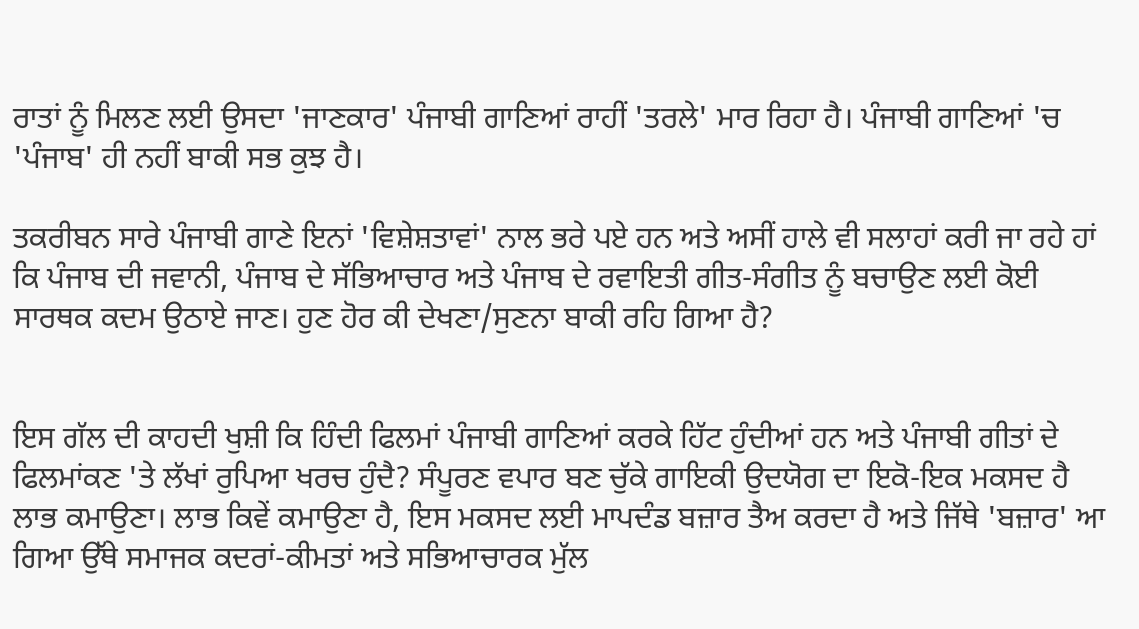ਰਾਤਾਂ ਨੂੰ ਮਿਲਣ ਲਈ ਉਸਦਾ 'ਜਾਣਕਾਰ' ਪੰਜਾਬੀ ਗਾਣਿਆਂ ਰਾਹੀਂ 'ਤਰਲੇ' ਮਾਰ ਰਿਹਾ ਹੈ। ਪੰਜਾਬੀ ਗਾਣਿਆਂ 'ਚ 'ਪੰਜਾਬ' ਹੀ ਨਹੀਂ ਬਾਕੀ ਸਭ ਕੁਝ ਹੈ।

ਤਕਰੀਬਨ ਸਾਰੇ ਪੰਜਾਬੀ ਗਾਣੇ ਇਨਾਂ 'ਵਿਸ਼ੇਸ਼ਤਾਵਾਂ' ਨਾਲ ਭਰੇ ਪਏ ਹਨ ਅਤੇ ਅਸੀਂ ਹਾਲੇ ਵੀ ਸਲਾਹਾਂ ਕਰੀ ਜਾ ਰਹੇ ਹਾਂ ਕਿ ਪੰਜਾਬ ਦੀ ਜਵਾਨੀ, ਪੰਜਾਬ ਦੇ ਸੱਭਿਆਚਾਰ ਅਤੇ ਪੰਜਾਬ ਦੇ ਰਵਾਇਤੀ ਗੀਤ-ਸੰਗੀਤ ਨੂੰ ਬਚਾਉਣ ਲਈ ਕੋਈ ਸਾਰਥਕ ਕਦਮ ਉਠਾਏ ਜਾਣ। ਹੁਣ ਹੋਰ ਕੀ ਦੇਖਣਾ/ਸੁਣਨਾ ਬਾਕੀ ਰਹਿ ਗਿਆ ਹੈ?


ਇਸ ਗੱਲ ਦੀ ਕਾਹਦੀ ਖੁਸ਼ੀ ਕਿ ਹਿੰਦੀ ਫਿਲਮਾਂ ਪੰਜਾਬੀ ਗਾਣਿਆਂ ਕਰਕੇ ਹਿੱਟ ਹੁੰਦੀਆਂ ਹਨ ਅਤੇ ਪੰਜਾਬੀ ਗੀਤਾਂ ਦੇ ਫਿਲਮਾਂਕਣ 'ਤੇ ਲੱਖਾਂ ਰੁਪਿਆ ਖਰਚ ਹੁੰਦੈ? ਸੰਪੂਰਣ ਵਪਾਰ ਬਣ ਚੁੱਕੇ ਗਾਇਕੀ ਉਦਯੋਗ ਦਾ ਇਕੋ-ਇਕ ਮਕਸਦ ਹੈ ਲਾਭ ਕਮਾਉਣਾ। ਲਾਭ ਕਿਵੇਂ ਕਮਾਉਣਾ ਹੈ, ਇਸ ਮਕਸਦ ਲਈ ਮਾਪਦੰਡ ਬਜ਼ਾਰ ਤੈਅ ਕਰਦਾ ਹੈ ਅਤੇ ਜਿੱਥੇ 'ਬਜ਼ਾਰ' ਆ ਗਿਆ ਉੱਥੇ ਸਮਾਜਕ ਕਦਰਾਂ-ਕੀਮਤਾਂ ਅਤੇ ਸਭਿਆਚਾਰਕ ਮੁੱਲ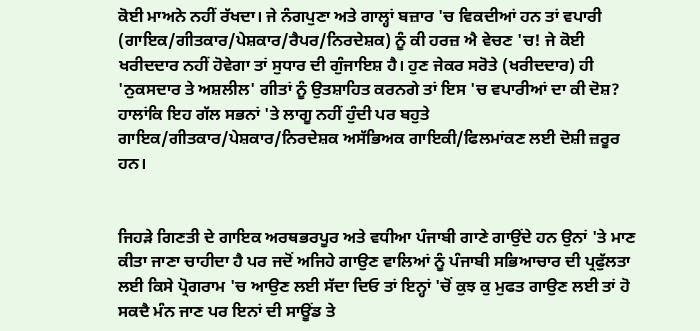ਕੋਈ ਮਾਅਨੇ ਨਹੀਂ ਰੱਖਦਾ। ਜੇ ਨੰਗਪੁਣਾ ਅਤੇ ਗਾਲ੍ਹਾਂ ਬਜ਼ਾਰ 'ਚ ਵਿਕਦੀਆਂ ਹਨ ਤਾਂ ਵਪਾਰੀ (ਗਾਇਕ/ਗੀਤਕਾਰ/ਪੇਸ਼ਕਾਰ/ਰੈਪਰ/ਨਿਰਦੇਸ਼ਕ) ਨੂੰ ਕੀ ਹਰਜ਼ ਐ ਵੇਚਣ 'ਚ! ਜੇ ਕੋਈ ਖਰੀਦਦਾਰ ਨਹੀਂ ਹੋਵੇਗਾ ਤਾਂ ਸੁਧਾਰ ਦੀ ਗੁੰਜਾਇਸ਼ ਹੈ। ਹੁਣ ਜੇਕਰ ਸਰੋਤੇ (ਖਰੀਦਦਾਰ) ਹੀ 'ਨੁਕਸਦਾਰ ਤੇ ਅਸ਼ਲੀਲ' ਗੀਤਾਂ ਨੂੰ ਉਤਸ਼ਾਹਿਤ ਕਰਨਗੇ ਤਾਂ ਇਸ 'ਚ ਵਪਾਰੀਆਂ ਦਾ ਕੀ ਦੋਸ਼? ਹਾਲਾਂਕਿ ਇਹ ਗੱਲ ਸਭਨਾਂ 'ਤੇ ਲਾਗੂ ਨਹੀਂ ਹੁੰਦੀ ਪਰ ਬਹੁਤੇ ਗਾਇਕ/ਗੀਤਕਾਰ/ਪੇਸ਼ਕਾਰ/ਨਿਰਦੇਸ਼ਕ ਅਸੱਭਿਅਕ ਗਾਇਕੀ/ਫਿਲਮਾਂਕਣ ਲਈ ਦੋਸ਼ੀ ਜ਼ਰੂਰ ਹਨ।


ਜਿਹੜੇ ਗਿਣਤੀ ਦੇ ਗਾਇਕ ਅਰਥਭਰਪੂਰ ਅਤੇ ਵਧੀਆ ਪੰਜਾਬੀ ਗਾਣੇ ਗਾਉਂਦੇ ਹਨ ਉਨਾਂ 'ਤੇ ਮਾਣ ਕੀਤਾ ਜਾਣਾ ਚਾਹੀਦਾ ਹੈ ਪਰ ਜਦੋਂ ਅਜਿਹੇ ਗਾਉਣ ਵਾਲਿਆਂ ਨੂੰ ਪੰਜਾਬੀ ਸਭਿਆਚਾਰ ਦੀ ਪ੍ਰਫੁੱਲਤਾ ਲਈ ਕਿਸੇ ਪ੍ਰੋਗਰਾਮ 'ਚ ਆਉਣ ਲਈ ਸੱਦਾ ਦਿਓ ਤਾਂ ਇਨ੍ਹਾਂ 'ਚੋਂ ਕੁਝ ਕੁ ਮੁਫਤ ਗਾਉਣ ਲਈ ਤਾਂ ਹੋ ਸਕਦੈ ਮੰਨ ਜਾਣ ਪਰ ਇਨਾਂ ਦੀ ਸਾਊਂਡ ਤੇ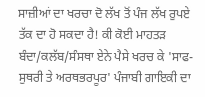ਸਾਜ਼ੀਆਂ ਦਾ ਖਰਚਾ ਦੋ ਲੱਖ ਤੋਂ ਪੰਜ ਲੱਖ ਰੁਪਏ ਤੱਕ ਦਾ ਹੋ ਸਕਦਾ ਹੈ! ਕੀ ਕੋਈ ਮਾਹਤੜ ਬੰਦਾ/ਕਲੱਬ/ਸੰਸਥਾ ਏਨੇ ਪੈਸੇ ਖਰਚ ਕੇ 'ਸਾਫ-ਸੁਥਰੀ ਤੇ ਅਰਥਭਰਪੂਰ' ਪੰਜਾਬੀ ਗਾਇਕੀ ਦਾ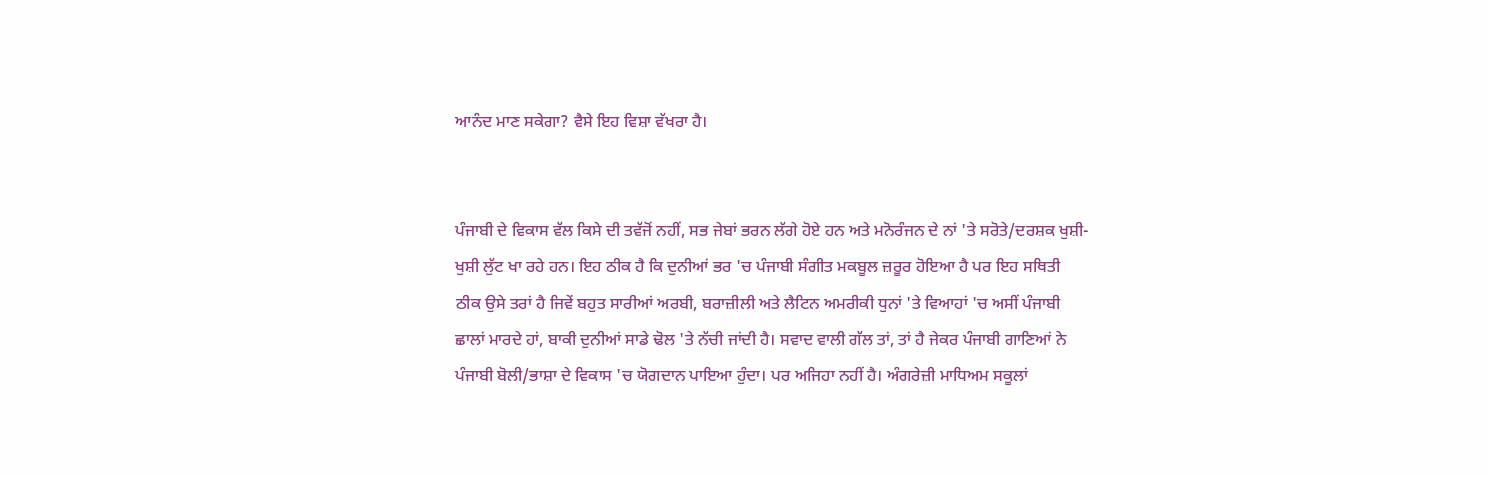ਆਨੰਦ ਮਾਣ ਸਕੇਗਾ? ਵੈਸੇ ਇਹ ਵਿਸ਼ਾ ਵੱਖਰਾ ਹੈ।


ਪੰਜਾਬੀ ਦੇ ਵਿਕਾਸ ਵੱਲ ਕਿਸੇ ਦੀ ਤਵੱਜੋਂ ਨਹੀਂ, ਸਭ ਜੇਬਾਂ ਭਰਨ ਲੱਗੇ ਹੋਏ ਹਨ ਅਤੇ ਮਨੋਰੰਜਨ ਦੇ ਨਾਂ 'ਤੇ ਸਰੋਤੇ/ਦਰਸ਼ਕ ਖੁਸ਼ੀ-ਖੁਸ਼ੀ ਲੁੱਟ ਖਾ ਰਹੇ ਹਨ। ਇਹ ਠੀਕ ਹੈ ਕਿ ਦੁਨੀਆਂ ਭਰ 'ਚ ਪੰਜਾਬੀ ਸੰਗੀਤ ਮਕਬੂਲ ਜ਼ਰੂਰ ਹੋਇਆ ਹੈ ਪਰ ਇਹ ਸਥਿਤੀ ਠੀਕ ਉਸੇ ਤਰਾਂ ਹੈ ਜਿਵੇਂ ਬਹੁਤ ਸਾਰੀਆਂ ਅਰਬੀ, ਬਰਾਜ਼ੀਲੀ ਅਤੇ ਲੈਟਿਨ ਅਮਰੀਕੀ ਧੁਨਾਂ 'ਤੇ ਵਿਆਹਾਂ 'ਚ ਅਸੀਂ ਪੰਜਾਬੀ ਛਾਲਾਂ ਮਾਰਦੇ ਹਾਂ, ਬਾਕੀ ਦੁਨੀਆਂ ਸਾਡੇ ਢੋਲ 'ਤੇ ਨੱਚੀ ਜਾਂਦੀ ਹੈ। ਸਵਾਦ ਵਾਲੀ ਗੱਲ ਤਾਂ, ਤਾਂ ਹੈ ਜੇਕਰ ਪੰਜਾਬੀ ਗਾਣਿਆਂ ਨੇ ਪੰਜਾਬੀ ਬੋਲੀ/ਭਾਸ਼ਾ ਦੇ ਵਿਕਾਸ 'ਚ ਯੋਗਦਾਨ ਪਾਇਆ ਹੁੰਦਾ। ਪਰ ਅਜਿਹਾ ਨਹੀਂ ਹੈ। ਅੰਗਰੇਜ਼ੀ ਮਾਧਿਅਮ ਸਕੂਲਾਂ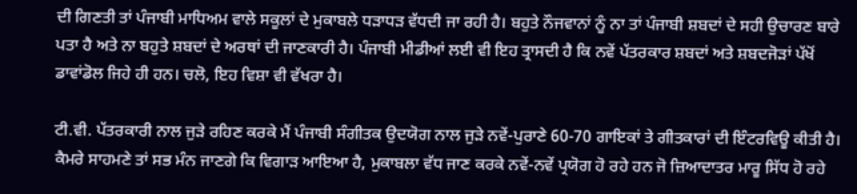ਦੀ ਗਿਣਤੀ ਤਾਂ ਪੰਜਾਬੀ ਮਾਧਿਅਮ ਵਾਲੇ ਸਕੂਲਾਂ ਦੇ ਮੁਕਾਬਲੇ ਧੜਾਧੜ ਵੱਧਦੀ ਜਾ ਰਹੀ ਹੈ। ਬਹੁਤੇ ਨੌਜਵਾਨਾਂ ਨੂੰ ਨਾ ਤਾਂ ਪੰਜਾਬੀ ਸ਼ਬਦਾਂ ਦੇ ਸਹੀ ਉਚਾਰਣ ਬਾਰੇ ਪਤਾ ਹੈ ਅਤੇ ਨਾ ਬਹੁਤੇ ਸ਼ਬਦਾਂ ਦੇ ਅਰਥਾਂ ਦੀ ਜਾਣਕਾਰੀ ਹੈ। ਪੰਜਾਬੀ ਮੀਡੀਆਂ ਲਈ ਵੀ ਇਹ ਤ੍ਰਾਸਦੀ ਹੈ ਕਿ ਨਵੇਂ ਪੱਤਰਕਾਰ ਸ਼ਬਦਾਂ ਅਤੇ ਸ਼ਬਦਜੋੜਾਂ ਪੱਖੋਂ ਡਾਵਾਂਡੋਲ ਜਿਹੇ ਹੀ ਹਨ। ਚਲੋ, ਇਹ ਵਿਸ਼ਾ ਵੀ ਵੱਖਰਾ ਹੈ।

ਟੀ.ਵੀ. ਪੱਤਰਕਾਰੀ ਨਾਲ ਜੁੜੇ ਰਹਿਣ ਕਰਕੇ ਮੈਂ ਪੰਜਾਬੀ ਸੰਗੀਤਕ ਉਦਯੋਗ ਨਾਲ ਜੁੜੇ ਨਵੇਂ-ਪੁਰਾਣੇ 60-70 ਗਾਇਕਾਂ ਤੇ ਗੀਤਕਾਰਾਂ ਦੀ ਇੰਟਰਵਿਊ ਕੀਤੀ ਹੈ। ਕੈਮਰੇ ਸਾਹਮਣੇ ਤਾਂ ਸਭ ਮੰਨ ਜਾਣਗੇ ਕਿ ਵਿਗਾੜ ਆਇਆ ਹੈ, ਮੁਕਾਬਲਾ ਵੱਧ ਜਾਣ ਕਰਕੇ ਨਵੇਂ-ਨਵੇਂ ਪ੍ਰਯੋਗ ਹੋ ਰਹੇ ਹਨ ਜੋ ਜ਼ਿਆਦਾਤਰ ਮਾਰੂ ਸਿੱਧ ਹੋ ਰਹੇ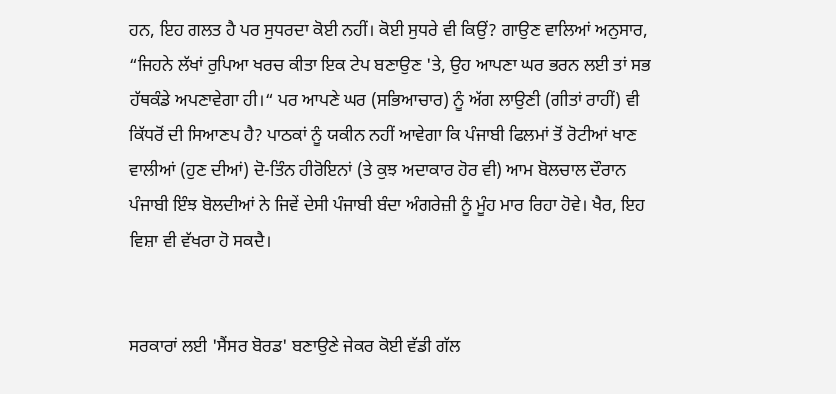ਹਨ, ਇਹ ਗਲਤ ਹੈ ਪਰ ਸੁਧਰਦਾ ਕੋਈ ਨਹੀਂ। ਕੋਈ ਸੁਧਰੇ ਵੀ ਕਿਉਂ? ਗਾਉਣ ਵਾਲਿਆਂ ਅਨੁਸਾਰ, “ਜਿਹਨੇ ਲੱਖਾਂ ਰੁਪਿਆ ਖਰਚ ਕੀਤਾ ਇਕ ਟੇਪ ਬਣਾਉਣ 'ਤੇ, ਉਹ ਆਪਣਾ ਘਰ ਭਰਨ ਲਈ ਤਾਂ ਸਭ ਹੱਥਕੰਡੇ ਅਪਣਾਵੇਗਾ ਹੀ।“ ਪਰ ਆਪਣੇ ਘਰ (ਸਭਿਆਚਾਰ) ਨੂੰ ਅੱਗ ਲਾਉਣੀ (ਗੀਤਾਂ ਰਾਹੀਂ) ਵੀ ਕਿੱਧਰੋਂ ਦੀ ਸਿਆਣਪ ਹੈ? ਪਾਠਕਾਂ ਨੂੰ ਯਕੀਨ ਨਹੀਂ ਆਵੇਗਾ ਕਿ ਪੰਜਾਬੀ ਫਿਲਮਾਂ ਤੋਂ ਰੋਟੀਆਂ ਖਾਣ ਵਾਲੀਆਂ (ਹੁਣ ਦੀਆਂ) ਦੋ-ਤਿੰਨ ਹੀਰੋਇਨਾਂ (ਤੇ ਕੁਝ ਅਦਾਕਾਰ ਹੋਰ ਵੀ) ਆਮ ਬੋਲਚਾਲ ਦੌਰਾਨ ਪੰਜਾਬੀ ਇੰਝ ਬੋਲਦੀਆਂ ਨੇ ਜਿਵੇਂ ਦੇਸੀ ਪੰਜਾਬੀ ਬੰਦਾ ਅੰਗਰੇਜ਼ੀ ਨੂੰ ਮੂੰਹ ਮਾਰ ਰਿਹਾ ਹੋਵੇ। ਖੈਰ, ਇਹ ਵਿਸ਼ਾ ਵੀ ਵੱਖਰਾ ਹੋ ਸਕਦੈ।


ਸਰਕਾਰਾਂ ਲਈ 'ਸੈਂਸਰ ਬੋਰਡ' ਬਣਾਉਣੇ ਜੇਕਰ ਕੋਈ ਵੱਡੀ ਗੱਲ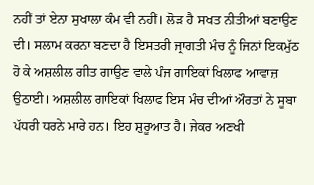ਨਹੀਂ ਤਾਂ ਏਨਾ ਸੁਖਾਲਾ ਕੰਮ ਵੀ ਨਹੀਂ। ਲੋੜ ਹੈ ਸਖਤ ਨੀਤੀਆਂ ਬਣਾਉਣ ਦੀ। ਸਲਾਮ ਕਰਨਾ ਬਣਦਾ ਹੈ ਇਸਤਰੀ ਜ੍ਰਾਗਤੀ ਮੰਚ ਨੂੰ ਜਿਨਾਂ ਇਕਮੁੱਠ ਹੋ ਕੇ ਅਸ਼ਲੀਲ ਗੀਤ ਗਾਉਣ ਵਾਲੇ ਪੰਜ ਗਾਇਕਾਂ ਖਿਲਾਫ ਆਵਾਜ਼ ਉਠਾਈ। ਅਸ਼ਲੀਲ ਗਾਇਕਾਂ ਖਿਲਾਫ ਇਸ ਮੰਚ ਦੀਆਂ ਔਰਤਾਂ ਨੇ ਸੂਬਾ ਪੱਧਰੀ ਧਰਨੇ ਮਾਰੇ ਹਨ। ਇਹ ਸ਼ੁਰੂਆਤ ਹੈ। ਜੇਕਰ ਅਣਖੀ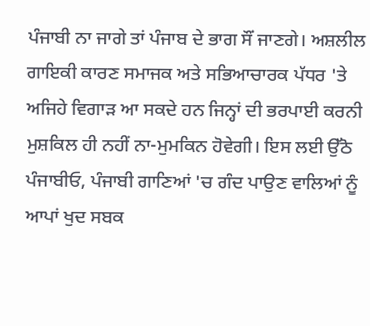ਪੰਜਾਬੀ ਨਾ ਜਾਗੇ ਤਾਂ ਪੰਜਾਬ ਦੇ ਭਾਗ ਸੌਂ ਜਾਣਗੇ। ਅਸ਼ਲੀਲ ਗਾਇਕੀ ਕਾਰਣ ਸਮਾਜਕ ਅਤੇ ਸਭਿਆਚਾਰਕ ਪੱਧਰ 'ਤੇ ਅਜਿਹੇ ਵਿਗਾੜ ਆ ਸਕਦੇ ਹਨ ਜਿਨ੍ਹਾਂ ਦੀ ਭਰਪਾਈ ਕਰਨੀ ਮੁਸ਼ਕਿਲ ਹੀ ਨਹੀਂ ਨਾ-ਮੁਮਕਿਨ ਹੋਵੇਗੀ। ਇਸ ਲਈ ਉੱਠੋ ਪੰਜਾਬੀਓ, ਪੰਜਾਬੀ ਗਾਣਿਆਂ 'ਚ ਗੰਦ ਪਾਉਣ ਵਾਲਿਆਂ ਨੂੰ ਆਪਾਂ ਖੁਦ ਸਬਕ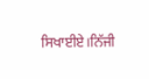ਸਿਖਾਈਏ।ਨਿੱਜੀ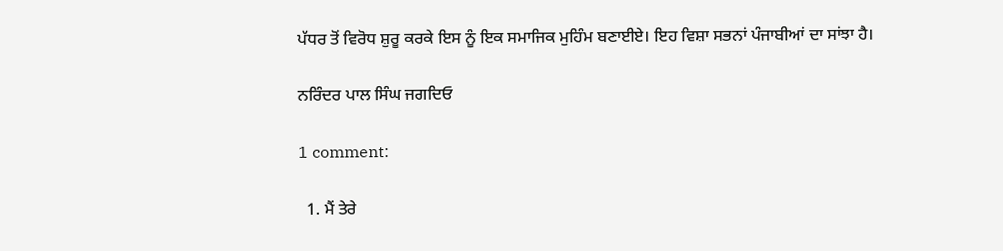ਪੱਧਰ ਤੋਂ ਵਿਰੋਧ ਸ਼ੁਰੂ ਕਰਕੇ ਇਸ ਨੂੰ ਇਕ ਸਮਾਜਿਕ ਮੁਹਿੰਮ ਬਣਾਈਏ। ਇਹ ਵਿਸ਼ਾ ਸਭਨਾਂ ਪੰਜਾਬੀਆਂ ਦਾ ਸਾਂਝਾ ਹੈ।

ਨਰਿੰਦਰ ਪਾਲ ਸਿੰਘ ਜਗਦਿਓ

1 comment:

  1. ਮੈਂ ਤੇਰੇ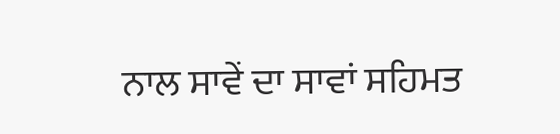ਨਾਲ ਸਾਵੇਂ ਦਾ ਸਾਵਾਂ ਸਹਿਮਤ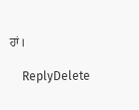ਹਾਂ।

    ReplyDelete